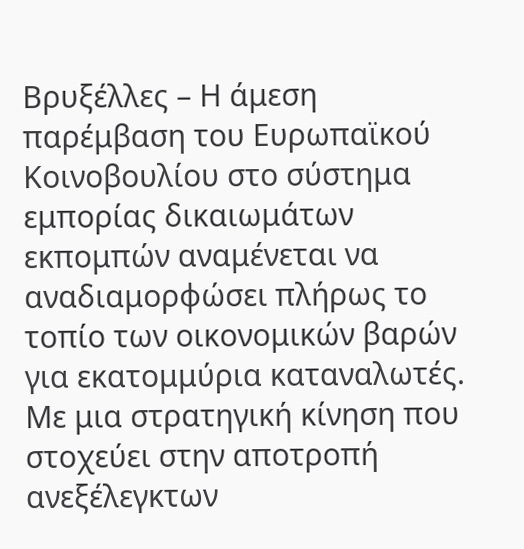Βρυξέλλες – Η άμεση παρέμβαση του Ευρωπαϊκού Κοινοβουλίου στο σύστημα εμπορίας δικαιωμάτων εκπομπών αναμένεται να αναδιαμορφώσει πλήρως το τοπίο των οικονομικών βαρών για εκατομμύρια καταναλωτές.
Με μια στρατηγική κίνηση που στοχεύει στην αποτροπή ανεξέλεγκτων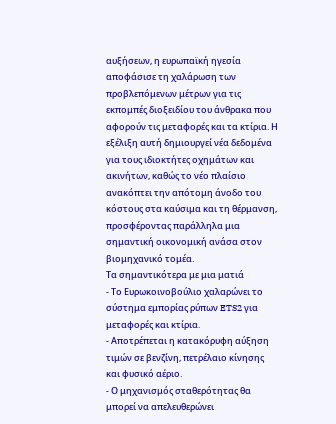αυξήσεων, η ευρωπαϊκή ηγεσία αποφάσισε τη χαλάρωση των προβλεπόμενων μέτρων για τις εκπομπές διοξειδίου του άνθρακα που αφορούν τις μεταφορές και τα κτίρια. Η εξέλιξη αυτή δημιουργεί νέα δεδομένα για τους ιδιοκτήτες οχημάτων και ακινήτων, καθώς το νέο πλαίσιο ανακόπτει την απότομη άνοδο του κόστους στα καύσιμα και τη θέρμανση, προσφέροντας παράλληλα μια σημαντική οικονομική ανάσα στον βιομηχανικό τομέα.
Τα σημαντικότερα με μια ματιά
- Το Ευρωκοινοβούλιο χαλαρώνει το σύστημα εμπορίας ρύπων ETS2 για μεταφορές και κτίρια.
- Αποτρέπεται η κατακόρυφη αύξηση τιμών σε βενζίνη, πετρέλαιο κίνησης και φυσικό αέριο.
- Ο μηχανισμός σταθερότητας θα μπορεί να απελευθερώνει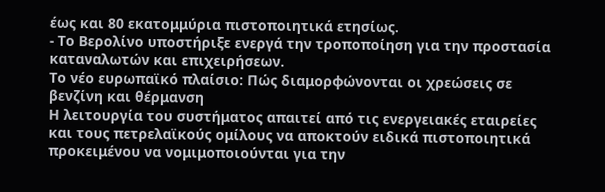έως και 80 εκατομμύρια πιστοποιητικά ετησίως.
- Το Βερολίνο υποστήριξε ενεργά την τροποποίηση για την προστασία καταναλωτών και επιχειρήσεων.
Το νέο ευρωπαϊκό πλαίσιο: Πώς διαμορφώνονται οι χρεώσεις σε βενζίνη και θέρμανση
Η λειτουργία του συστήματος απαιτεί από τις ενεργειακές εταιρείες και τους πετρελαϊκούς ομίλους να αποκτούν ειδικά πιστοποιητικά προκειμένου να νομιμοποιούνται για την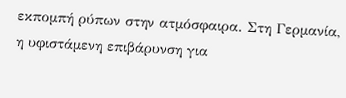εκπομπή ρύπων στην ατμόσφαιρα. Στη Γερμανία, η υφιστάμενη επιβάρυνση για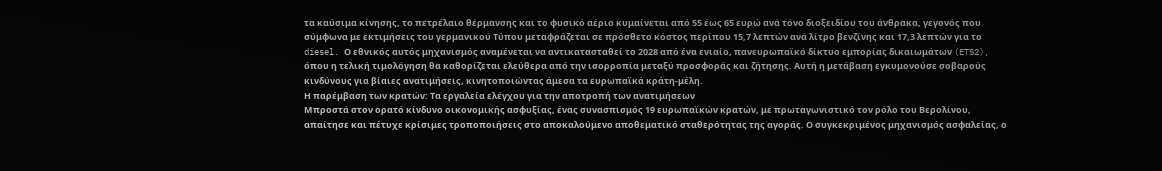τα καύσιμα κίνησης, το πετρέλαιο θέρμανσης και το φυσικό αέριο κυμαίνεται από 55 έως 65 ευρώ ανά τόνο διοξειδίου του άνθρακα, γεγονός που σύμφωνα με εκτιμήσεις του γερμανικού Τύπου μεταφράζεται σε πρόσθετο κόστος περίπου 15,7 λεπτών ανά λίτρο βενζίνης και 17,3 λεπτών για το diesel. Ο εθνικός αυτός μηχανισμός αναμένεται να αντικατασταθεί το 2028 από ένα ενιαίο, πανευρωπαϊκό δίκτυο εμπορίας δικαιωμάτων (ETS2), όπου η τελική τιμολόγηση θα καθορίζεται ελεύθερα από την ισορροπία μεταξύ προσφοράς και ζήτησης. Αυτή η μετάβαση εγκυμονούσε σοβαρούς κινδύνους για βίαιες ανατιμήσεις, κινητοποιώντας άμεσα τα ευρωπαϊκά κράτη-μέλη.
Η παρέμβαση των κρατών: Τα εργαλεία ελέγχου για την αποτροπή των ανατιμήσεων
Μπροστά στον ορατό κίνδυνο οικονομικής ασφυξίας, ένας συνασπισμός 19 ευρωπαϊκών κρατών, με πρωταγωνιστικό τον ρόλο του Βερολίνου, απαίτησε και πέτυχε κρίσιμες τροποποιήσεις στο αποκαλούμενο αποθεματικό σταθερότητας της αγοράς. Ο συγκεκριμένος μηχανισμός ασφαλείας, ο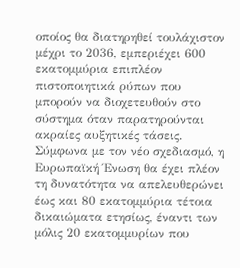οποίος θα διατηρηθεί τουλάχιστον μέχρι το 2036, εμπεριέχει 600 εκατομμύρια επιπλέον πιστοποιητικά ρύπων που μπορούν να διοχετευθούν στο σύστημα όταν παρατηρούνται ακραίες αυξητικές τάσεις. Σύμφωνα με τον νέο σχεδιασμό, η Ευρωπαϊκή Ένωση θα έχει πλέον τη δυνατότητα να απελευθερώνει έως και 80 εκατομμύρια τέτοια δικαιώματα ετησίως, έναντι των μόλις 20 εκατομμυρίων που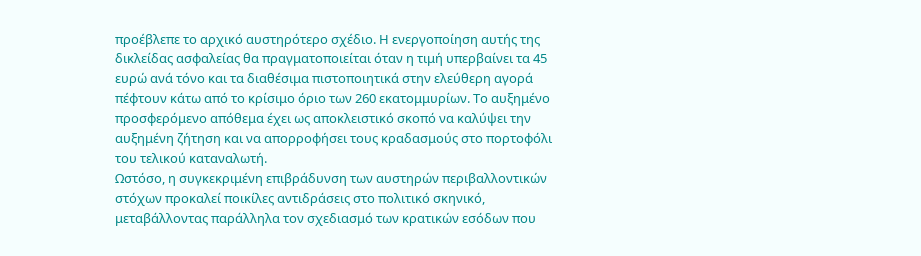προέβλεπε το αρχικό αυστηρότερο σχέδιο. Η ενεργοποίηση αυτής της δικλείδας ασφαλείας θα πραγματοποιείται όταν η τιμή υπερβαίνει τα 45 ευρώ ανά τόνο και τα διαθέσιμα πιστοποιητικά στην ελεύθερη αγορά πέφτουν κάτω από το κρίσιμο όριο των 260 εκατομμυρίων. Το αυξημένο προσφερόμενο απόθεμα έχει ως αποκλειστικό σκοπό να καλύψει την αυξημένη ζήτηση και να απορροφήσει τους κραδασμούς στο πορτοφόλι του τελικού καταναλωτή.
Ωστόσο, η συγκεκριμένη επιβράδυνση των αυστηρών περιβαλλοντικών στόχων προκαλεί ποικίλες αντιδράσεις στο πολιτικό σκηνικό, μεταβάλλοντας παράλληλα τον σχεδιασμό των κρατικών εσόδων που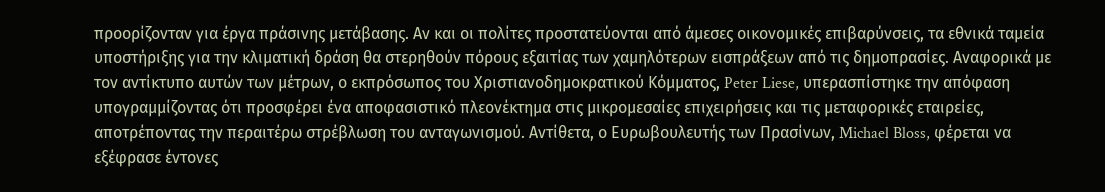προορίζονταν για έργα πράσινης μετάβασης. Αν και οι πολίτες προστατεύονται από άμεσες οικονομικές επιβαρύνσεις, τα εθνικά ταμεία υποστήριξης για την κλιματική δράση θα στερηθούν πόρους εξαιτίας των χαμηλότερων εισπράξεων από τις δημοπρασίες. Αναφορικά με τον αντίκτυπο αυτών των μέτρων, ο εκπρόσωπος του Χριστιανοδημοκρατικού Κόμματος, Peter Liese, υπερασπίστηκε την απόφαση υπογραμμίζοντας ότι προσφέρει ένα αποφασιστικό πλεονέκτημα στις μικρομεσαίες επιχειρήσεις και τις μεταφορικές εταιρείες, αποτρέποντας την περαιτέρω στρέβλωση του ανταγωνισμού. Αντίθετα, ο Ευρωβουλευτής των Πρασίνων, Michael Bloss, φέρεται να εξέφρασε έντονες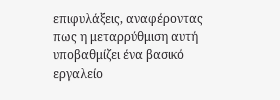επιφυλάξεις, αναφέροντας πως η μεταρρύθμιση αυτή υποβαθμίζει ένα βασικό εργαλείο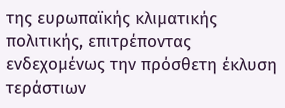της ευρωπαϊκής κλιματικής πολιτικής, επιτρέποντας ενδεχομένως την πρόσθετη έκλυση τεράστιων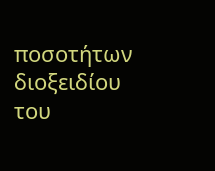ποσοτήτων διοξειδίου του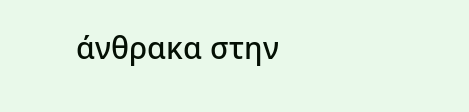άνθρακα στην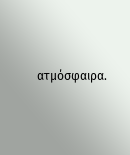ατμόσφαιρα.